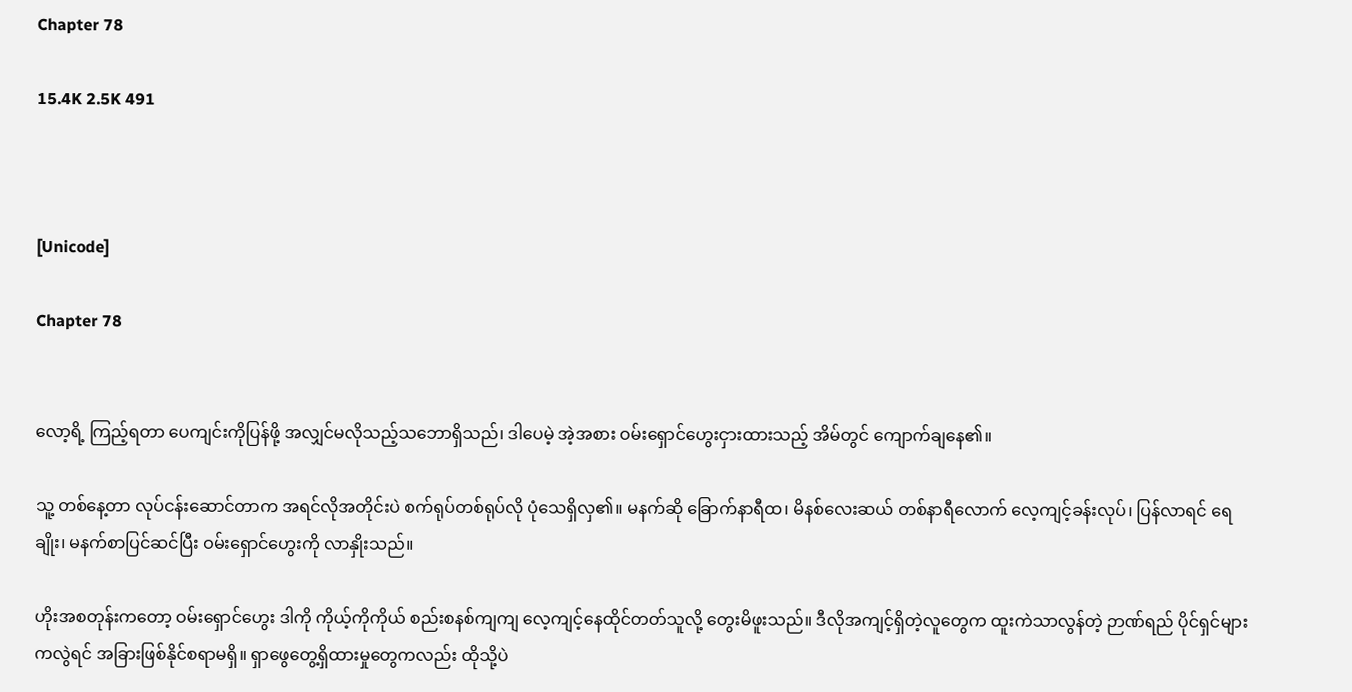Chapter 78

15.4K 2.5K 491



[Unicode]

Chapter 78


လော့ရိ့ ကြည့်ရတာ ပေကျင်းကိုပြန်ဖို့ အလျှင်မလိုသည့်သဘောရှိသည်၊ ဒါပေမဲ့ အဲ့အစား ဝမ်းရှောင်ဟွေးငှားထားသည့် အိမ်တွင် ကျောက်ချနေ၏။

သူ့ တစ်နေ့တာ လုပ်ငန်းဆောင်တာက အရင်လိုအတိုင်းပဲ စက်ရုပ်တစ်ရုပ်လို ပုံသေရှိလှ၏။ မနက်ဆို ခြောက်နာရီထ၊ မိနစ်လေးဆယ် တစ်နာရီလောက် လေ့ကျင့်ခန်းလုပ်၊ ပြန်လာရင် ရေချိုး၊ မနက်စာပြင်ဆင်ပြီး ဝမ်းရှောင်ဟွေးကို လာနှိုးသည်။

ဟိုးအစတုန်းကတော့ ဝမ်းရှောင်ဟွေး ဒါကို ကိုယ့်ကိုကိုယ် စည်းစနစ်ကျကျ လေ့ကျင့်နေထိုင်တတ်သူလို့ တွေးမိဖူးသည်။ ဒီလိုအကျင့်ရှိတဲ့လူတွေက ထူးကဲသာလွန်တဲ့ ဉာဏ်ရည် ပိုင်ရှင်များကလွဲရင် အခြားဖြစ်နိုင်စရာမရှိ။ ရှာဖွေတွေ့ရှိထားမှုတွေကလည်း ထိုသို့ပဲ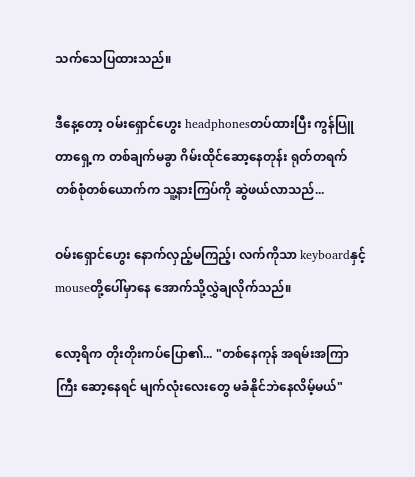သက်သေပြထားသည်။

ဒီနေ့တော့ ဝမ်းရှောင်ဟွေး headphonesတပ်ထားပြီး ကွန်ပြူတာရှေ့က တစ်ချက်မခွာ ဂိမ်းထိုင်ဆော့နေတုန်း ရုတ်တရက် တစ်စုံတစ်ယောက်က သူ့နားကြပ်ကို ဆွဲဖယ်လာသည်...

ဝမ်းရှောင်ဟွေး နောက်လှည့်မကြည့်၊ လက်ကိုသာ keyboardနှင့် mouseတို့ပေါ်မှာနေ အောက်သို့လွှဲချလိုက်သည်။

လော့ရိက တိုးတိုးကပ်ပြော၏... "တစ်နေကုန် အရမ်းအကြာကြီး ဆော့နေရင် မျက်လုံးလေးတွေ မခံနိုင်ဘဲနေလိမ့်မယ်"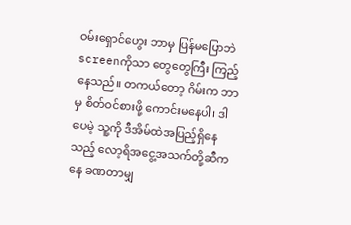ဝမ်းရှောင်ဟွေး ဘာမှ ပြန်မပြောဘဲ screenကိုသာ တွေတွေကြီး ကြည့်နေသည်။ တကယ်တော့ ဂိမ်းက ဘာမှ စိတ်ဝင်စားဖို့ ကောင်းမနေပါ၊ ဒါပေမဲ့ သူ့ကို ဒီအိမ်ထဲအပြည့်ရှိနေသည့် လော့ရိအငွေ့အသက်တို့ဆီကနေ ခဏတာမျှ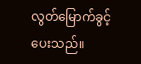လွတ်မြောက်ခွင့်ပေးသည်။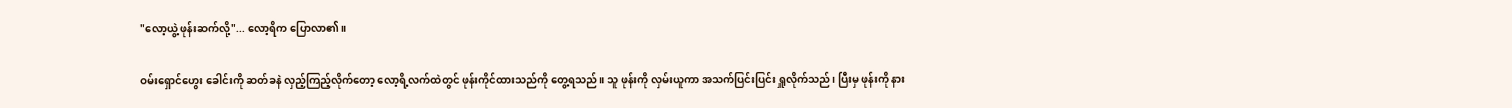"လော့ယွဲ့ ဖုန်းဆက်လို့"... လော့ရိက ပြောလာ၏။

ဝမ်းရှောင်ဟွေး ခေါင်းကို ဆတ်ခနဲ လှည့်ကြည့်လိုက်တော့ လော့ရိ့လက်ထဲတွင် ဖုန်းကိုင်ထားသည်ကို တွေ့ရသည်။ သူ ဖုန်းကို လှမ်းယူကာ အသက်ပြင်းပြင်း ရှူလိုက်သည်၊ ပြီးမှ ဖုန်းကို နား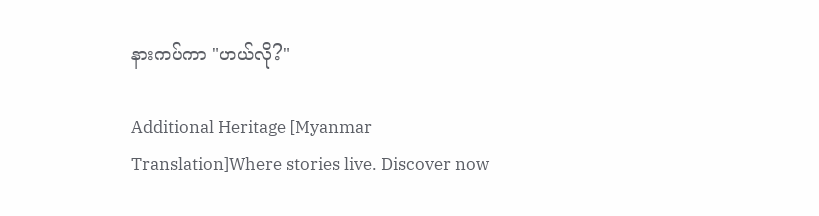နားကပ်ကာ "ဟယ်လို?"

Additional Heritage [Myanmar Translation]Where stories live. Discover now